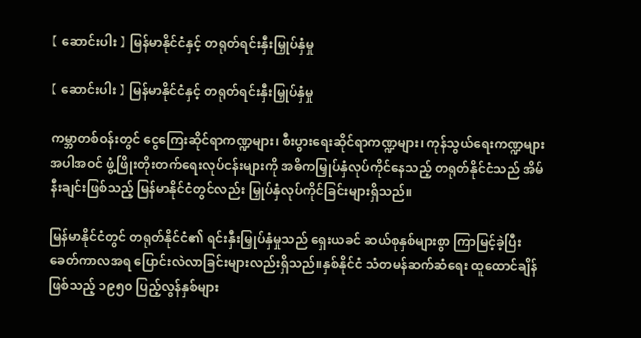【 ဆောင်းပါး 】 မြန်မာနိုင်ငံနှင့် တရုတ်ရင်းနှီးမြှုပ်နှံမှု

【 ဆောင်းပါး 】 မြန်မာနိုင်ငံနှင့် တရုတ်ရင်းနှီးမြှုပ်နှံမှု

ကမ္ဘာတစ်ဝန်းတွင် ငွေကြေးဆိုင်ရာကဏ္ဍများ၊ စီးပွားရေးဆိုင်ရာကဏ္ဍများ၊ ကုန်သွယ်ရေးကဏ္ဍများအပါအဝင် ဖွံ့ဖြိုးတိုးတက်ရေးလုပ်ငန်းများကို အဓိကမြှုပ်နှံလုပ်ကိုင်နေသည့် တရုတ်နိုင်ငံသည် အိမ်နီးချင်းဖြစ်သည့် မြန်မာနိုင်ငံတွင်လည်း မြှုပ်နှံလုပ်ကိုင်ခြင်းများရှိသည်။

မြန်မာနိုင်ငံတွင် တရုတ်နိုင်ငံ၏ ရင်းနှီးမြှုပ်နှံမှုသည် ရှေးယခင် ဆယ်စုနှစ်များစွာ ကြာမြင့်ခဲ့ပြီး ခေတ်ကာလအရ ပြောင်းလဲလာခြင်းများလည်းရှိသည်။နှစ်နိုင်ငံ သံတမန်ဆက်ဆံရေး ထူထောင်ချိန်ဖြစ်သည့် ၁၉၅၀ ပြည့်လွန်နှစ်များ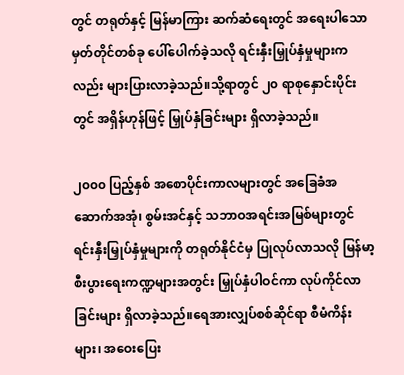တွင် တရုတ်နှင့် မြန်မာကြား ဆက်ဆံရေးတွင် အရေးပါသော မှတ်တိုင်တစ်ခု ပေါ်ပေါက်ခဲ့သလို ရင်းနှီးမြှုပ်နှံမှုများကလည်း များပြားလာခဲ့သည်။သို့ရာတွင် ၂၀ ရာစုနှောင်းပိုင်းတွင် အရှိန်ဟုန်ဖြင့် မြှုပ်နှံခြင်းများ ရှိလာခဲ့သည်။

၂၀၀၀ ပြည့်နှစ် အစောပိုင်းကာလများတွင် အခြေခံအဆောက်အအုံ၊ စွမ်းအင်နှင့် သဘာဝအရင်းအမြစ်များတွင် ရင်းနှီးမြှုပ်နှံမှုများကို တရုတ်နိုင်ငံမှ ပြုလုပ်လာသလို မြန်မာ့စီးပွားရေးကဏ္ဍများအတွင်း မြှုပ်နှံပါဝင်ကာ လုပ်ကိုင်လာခြင်းများ ရှိလာခဲ့သည်။ရေအားလျှပ်စစ်ဆိုင်ရာ စီမံကိန်းများ၊ အဝေးပြေး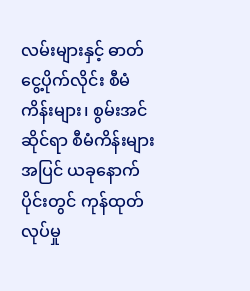လမ်းများနှင့် ဓာတ်ငွေ့ပိုက်လိုင်း စီမံကိန်းများ၊ စွမ်းအင်ဆိုင်ရာ စီမံကိန်းများအပြင် ယခုနောက်ပိုင်းတွင် ကုန်ထုတ်လုပ်မှု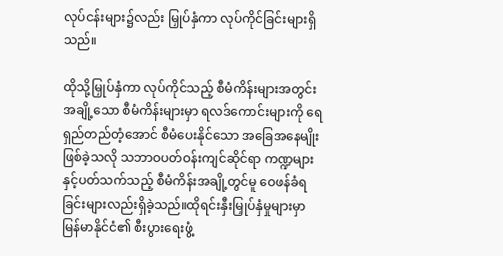လုပ်ငန်းများ၌လည်း မြှုပ်နှံကာ လုပ်ကိုင်ခြင်းများရှိသည်။

ထိုသို့မြှုပ်နှံကာ လုပ်ကိုင်သည့် စီမံကိန်းများအတွင်း အချို့သော စီမံကိန်းများမှာ ရလဒ်ကောင်းများကို ရေရှည်တည်တံ့အောင် စီမံပေးနိုင်သော အခြေအနေမျိုးဖြစ်ခဲ့သလို သဘာဝပတ်ဝန်းကျင်ဆိုင်ရာ ကဏ္ဍများနှင့်ပတ်သက်သည့် စီမံကိန်းအချို့တွင်မူ ဝေဖန်ခံရခြင်းများလည်းရှိခဲ့သည်။ထိုရင်းနှီးမြှုပ်နှံမှုများမှာ မြန်မာနိုင်ငံ၏ စီးပွားရေးဖွံ့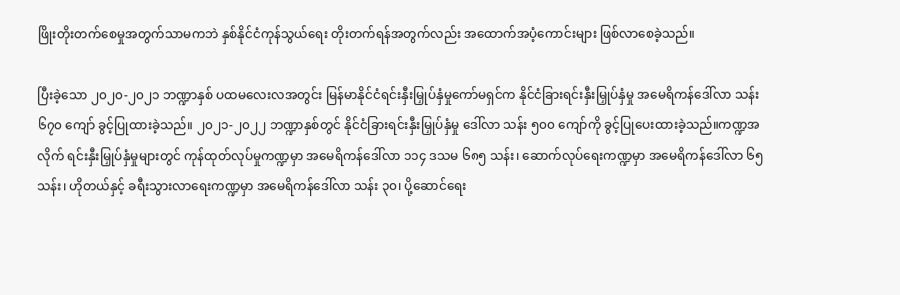ဖြိုးတိုးတက်စေမှုအတွက်သာမကဘဲ နှစ်နိုင်ငံကုန်သွယ်ရေး တိုးတက်ရန်အတွက်လည်း အထောက်အပံ့ကောင်းများ ဖြစ်လာစေခဲ့သည်။

ပြီးခဲ့သော ၂၀၂၀-၂၀၂၁ ဘဏ္ဍာနှစ် ပထမလေးလအတွင်း မြန်မာနိုင်ငံရင်းနှီးမြှုပ်နှံမှုကော်မရှင်က နိုင်ငံခြားရင်းနှီးမြှုပ်နှံမှု အမေရိကန်ဒေါ်လာ သန်း ၆၇၀ ကျော် ခွင့်ပြုထားခဲ့သည်။ ၂၀၂၁-၂၀၂၂ ဘဏ္ဍာနှစ်တွင် နိုင်ငံခြားရင်းနှီးမြှုပ်နှံမှု ဒေါ်လာ သန်း ၅၀၀ ကျော်ကို ခွင့်ပြုပေးထားခဲ့သည်။ကဏ္ဍအလိုက် ရင်းနှီးမြှုပ်နှံမှုများတွင် ကုန်ထုတ်လုပ်မှုကဏ္ဍမှာ အမေရိကန်ဒေါ်လာ ၁၁၄ ဒသမ ၆၈၅ သန်း၊ ဆောက်လုပ်ရေးကဏ္ဍမှာ အမေရိကန်ဒေါ်လာ ၆၅ သန်း၊ ဟိုတယ်နှင့် ခရီးသွားလာရေးကဏ္ဍမှာ အမေရိကန်ဒေါ်လာ သန်း ၃၀၊ ပို့ဆောင်ရေး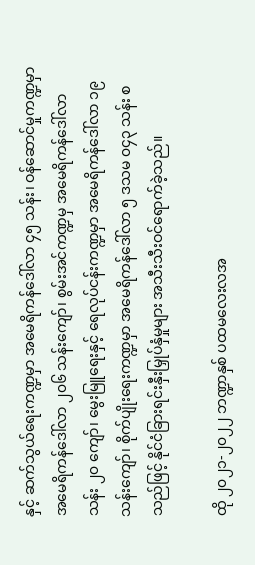နှင့် ဆက်သွယ်ရေးကဏ္ဍမှာ အမေရိကန်ဒေါ်လာ ၄၅ သန်း၊ ဝန်ဆောင်မှုကဏ္ဍမှာ အမေရိကန်ဒေါ်လာ ၂၀၆ သန်းကျော်၊ စွမ်းအင်ကဏ္ဍမှ အမေရိကန်ဒေါ်လာ သန်း ၂၀ ကျော်၊ မွေးမြူရေးနှင့် ရေလုပ်ငန်းကဏ္ဍမှာ အမေရိကန်ဒေါ်လာ ၁၉ သန်းကျော်၊ စိုက်ပျိုးရေးကဏ္ဍမှာ အမေရိကန်ဒေါ်လာ ၅ ဒသမ ၀၄၃ သန်း စသည်ဖြင့် နိုင်ငံခြားရင်းနှီးမြှုပ်နှံမှုများ အသီးသီးဝင်ရောက်ခဲ့သည်။

ထို ၂၀၂၁-၂၀၂၂ ဘဏ္ဍာနှစ် ပထမလေးလအ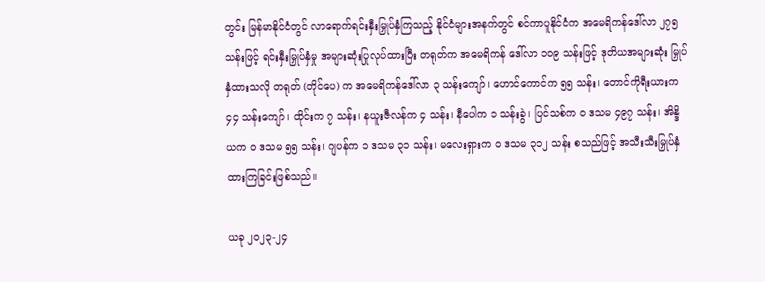တွင်း မြန်မာနိုင်ငံတွင် လာရောက်ရင်းနှီးမြှုပ်နှံကြသည့် နိုင်ငံများအနက်တွင် စင်ကာပူနိုင်ငံက အမေရိကန်ဒေါ်လာ ၂၇၅ သန်းဖြင့် ရင်းနှီးမြှုပ်နှံမှု အများဆုံးပြုလုပ်ထားပြီး တရုတ်က အမေရိကန် ဒေါ်လာ ၁၀၉ သန်းဖြင့် ဒုတိယအများဆုံး မြှုပ်နှံထားသလို တရုတ် (တိုင်ပေ) က အမေရိကန်ဒေါ်လာ ၃ သန်းကျော်၊ ဟောင်ကောင်က ၅၅ သန်း၊ တောင်ကိုရီးယားက ၄၄ သန်းကျော်၊ ထိုင်းက ၇ သန်း၊ နယူးဇီလန်က ၄ သန်း၊ နီပေါက ၁ သန်းခွဲ၊ ပြင်သစ်က ၀ ဒသမ ၄၉၇ သန်း၊ အိန္ဒိယက ၀ ဒသမ ၅၅ သန်း၊ ဂျပန်က ၁ ဒသမ ၃၁ သန်း၊ မလေးရှားက ၀ ဒသမ ၃၁၂ သန်း စသည်ဖြင့် အသီးသီးမြှုပ်နှံထားကြခြင်းဖြစ်သည်။

ယခု ၂၀၂၃-၂၄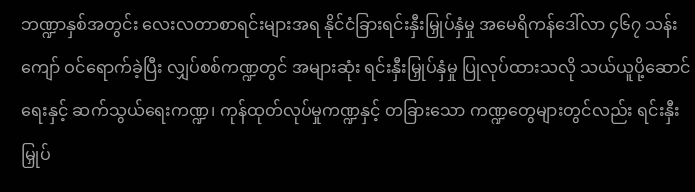ဘဏ္ဍာနှစ်အတွင်း လေးလတာစာရင်းများအရ နိုင်ငံခြားရင်းနှီးမြှုပ်နှံမှု အမေရိကန်ဒေါ်လာ ၄၆၇ သန်းကျော် ဝင်ရောက်ခဲ့ပြီး လျှပ်စစ်ကဏ္ဍတွင် အများဆုံး ရင်းနှီးမြှုပ်နှံမှု ပြုလုပ်ထားသလို သယ်ယူပို့ဆောင်ရေးနှင့် ဆက်သွယ်ရေးကဏ္ဍ၊ ကုန်ထုတ်လုပ်မှုကဏ္ဍနှင့် တခြားသော ကဏ္ဍတွေများတွင်လည်း ရင်းနှီးမြှုပ်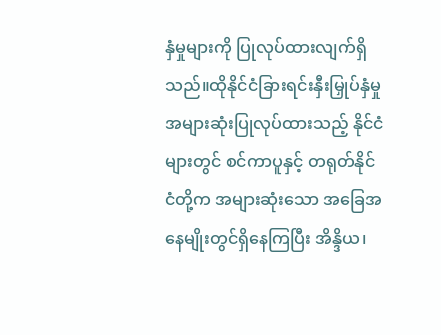နှံမှုများကို ပြုလုပ်ထားလျက်ရှိသည်။ထိုနိုင်ငံခြားရင်းနှီးမြှုပ်နှံမှု အများဆုံးပြုလုပ်ထားသည့် နိုင်ငံများတွင် စင်ကာပူနှင့် တရုတ်နိုင်ငံတို့က အများဆုံးသော အခြေအနေမျိုးတွင်ရှိနေကြပြီး အိန္ဒိယ၊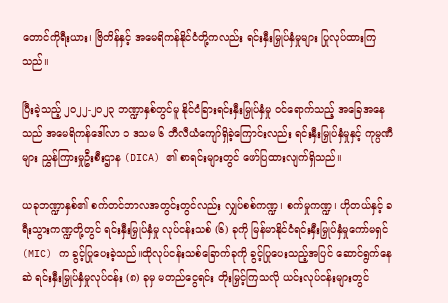တောင်ကိုရီးယား၊ ဗြိတိန်နှင့် အမေရိကန်နိုင်ငံတို့ကလည်း ရင်းနှီးမြှုပ်နှံမှုများ ပြုလုပ်ထားကြသည်။

ပြီးခဲ့သည့် ၂၀၂၂-၂၀၂၃ ဘဏ္ဍာနှစ်တွင်မူ နိုင်ငံခြားရင်းနှီးမြှုပ်နှံမှု ဝင်ရောက်သည့် အခြေအနေသည် အမေရိကန်ဒေါ်လာ ၁ ဒသမ ၆ ဘီလီယံကျော်ရှိခဲ့ကြောင်းလည်း ရင်းနှီးမြှုပ်နှံမှုနှင့် ကုမ္ပဏီများ ညွှန်ကြားမှုဦးစီးဌာန (DICA) ၏ စာရင်းများတွင် ဖော်ပြထားလျက်ရှိသည်။

ယခုဘဏ္ဍာနှစ်၏ စက်တင်ဘာလအတွင်းတွင်လည်း လျှပ်စစ်ကဏ္ဍ၊ စက်မှုကဏ္ဍ၊ ဟိုတယ်နှင့် ခရီးသွားကဏ္ဍတို့တွင် ရင်းနှီးမြှုပ်နှံမှု လုပ်ငန်းသစ် (၆) ခုကို မြန်မာနိုင်ငံရင်းနှီးမြှုပ်နှံမှုကော်မရှင် (MIC) က ခွင့်ပြုပေးခဲ့သည်။ထိုလုပ်ငန်းသစ်ခြောက်ခုကို ခွင့်ပြုပေးသည့်အပြင် ဆောင်ရွက်နေဆဲ ရင်းနှီးမြှုပ်နှံမှုလုပ်ငန်း (၈) ခုမှ မတည်ငွေရင်း တိုးမြှင့်ကြသလို ယင်းလုပ်ငန်းများတွင်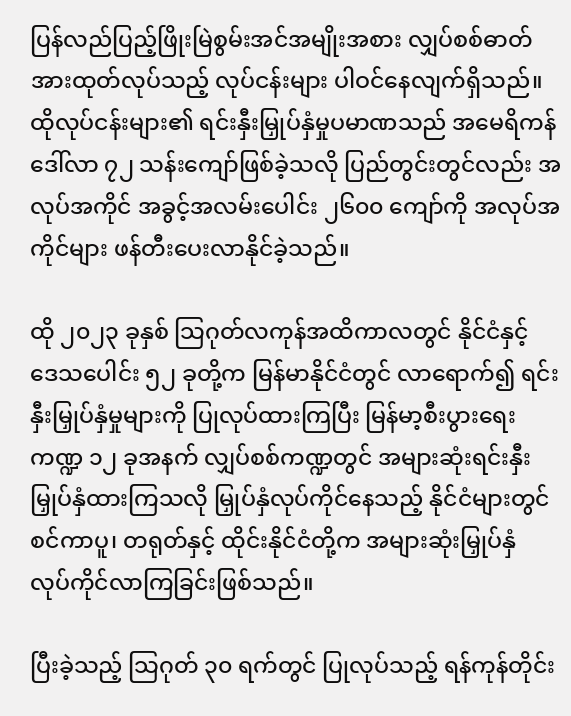ပြန်လည်ပြည့်ဖြိုးမြဲစွမ်းအင်အမျိုးအစား လျှပ်စစ်ဓာတ်အားထုတ်လုပ်သည့် လုပ်ငန်းများ ပါဝင်နေလျက်ရှိသည်။ထိုလုပ်ငန်းများ၏ ရင်းနှီးမြှုပ်နှံမှုပမာဏသည် အမေရိကန်ဒေါ်လာ ၇၂ သန်းကျော်ဖြစ်ခဲ့သလို ပြည်တွင်းတွင်လည်း အလုပ်အကိုင် အခွင့်အလမ်းပေါင်း ၂၆၀၀ ကျော်ကို အလုပ်အကိုင်များ ဖန်တီးပေးလာနိုင်ခဲ့သည်။

ထို ၂၀၂၃ ခုနှစ် သြဂုတ်လကုန်အထိကာလတွင် နိုင်ငံနှင့် ဒေသပေါင်း ၅၂ ခုတို့က မြန်မာနိုင်ငံတွင် လာရောက်၍ ရင်းနှီးမြှုပ်နှံမှုများကို ပြုလုပ်ထားကြပြီး မြန်မာ့စီးပွားရေးကဏ္ဍ ၁၂ ခုအနက် လျှပ်စစ်ကဏ္ဍတွင် အများဆုံးရင်းနှီးမြှုပ်နှံထားကြသလို မြှုပ်နှံလုပ်ကိုင်နေသည့် နိုင်ငံများတွင် စင်ကာပူ၊ တရုတ်နှင့် ထိုင်းနိုင်ငံတို့က အများဆုံးမြှုပ်နှံ လုပ်ကိုင်လာကြခြင်းဖြစ်သည်။

ပြီးခဲ့သည့် သြဂုတ် ၃၀ ရက်တွင် ပြုလုပ်သည့် ရန်ကုန်တိုင်း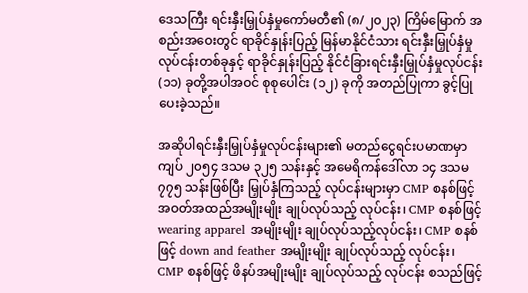ဒေသကြီး ရင်းနှီးမြှုပ်နှံမှုကော်မတီ၏ (၈/၂၀၂၃) ကြိမ်မြောက် အစည်းအဝေးတွင် ရာခိုင်နှုန်းပြည့် မြန်မာနိုင်ငံသား ရင်းနှီးမြှုပ်နှံမှုလုပ်ငန်းတစ်ခုနှင့် ရာခိုင်နှုန်းပြည့် နိုင်ငံခြားရင်းနှီးမြှုပ်နှံမှုလုပ်ငန်း (၁၁) ခုတို့အပါအဝင် စုစုပေါင်း (၁၂) ခုကို အတည်ပြုကာ ခွင့်ပြုပေးခဲ့သည်။

အဆိုပါရင်းနှီးမြှုပ်နှံမှုလုပ်ငန်းများ၏ မတည်ငွေရင်းပမာဏမှာ ကျပ် ၂၀၅၄ ဒသမ ၃၂၅ သန်းနှင့် အမေရိကန်ဒေါ်လာ ၁၄ ဒသမ ၇၇၅ သန်းဖြစ်ပြီး မြှုပ်နှံကြသည့် လုပ်ငန်းများမှာ CMP စနစ်ဖြင့် အဝတ်အထည်အမျိုးမျိုး ချုပ်လုပ်သည့် လုပ်ငန်း၊ CMP စနစ်ဖြင့် wearing apparel အမျိုးမျိုး ချုပ်လုပ်သည့်လုပ်ငန်း၊ CMP စနစ်ဖြင့် down and feather အမျိုးမျိုး ချုပ်လုပ်သည့် လုပ်ငန်း၊ CMP စနစ်ဖြင့် ဖိနပ်အမျိုးမျိုး ချုပ်လုပ်သည့် လုပ်ငန်း စသည်ဖြင့်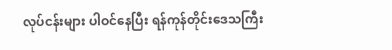လုပ်ငန်းများ ပါဝင်နေပြီး ရန်ကုန်တိုင်းဒေသကြီး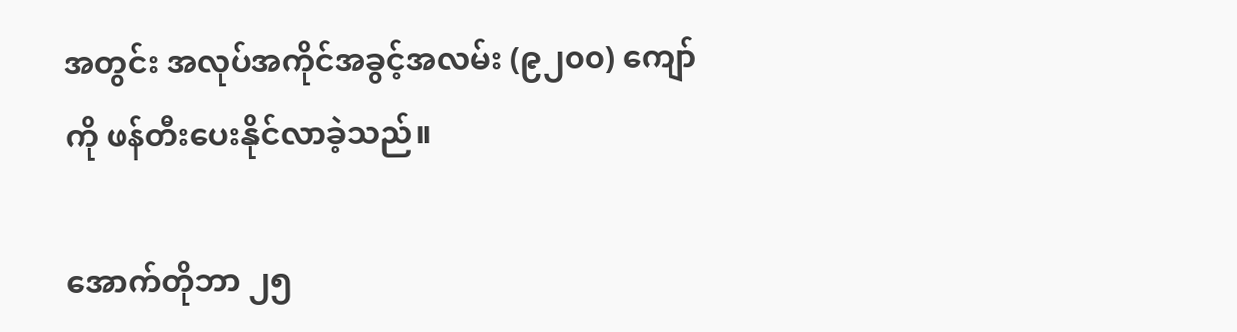အတွင်း အလုပ်အကိုင်အခွင့်အလမ်း (၉၂၀၀) ကျော်ကို ဖန်တီးပေးနိုင်လာခဲ့သည်။

အောက်တိုဘာ ၂၅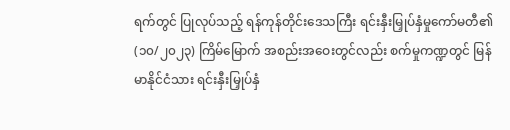ရက်တွင် ပြုလုပ်သည့် ရန်ကုန်တိုင်းဒေသကြီး ရင်းနှီးမြှုပ်နှံမှုကော်မတီ၏ (၁၀/၂၀၂၃) ကြိမ်မြောက် အစည်းအဝေးတွင်လည်း စက်မှုကဏ္ဍတွင် မြန်မာနိုင်ငံသား ရင်းနှီးမြှုပ်နှံ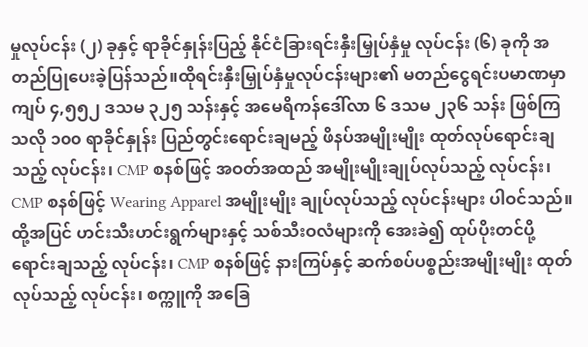မှုလုပ်ငန်း (၂) ခုနှင့် ရာခိုင်နှုန်းပြည့် နိုင်ငံခြားရင်းနှီးမြှုပ်နှံမှု လုပ်ငန်း (၆) ခုကို အတည်ပြုပေးခဲ့ပြန်သည်။ထိုရင်းနှီးမြှုပ်နှံမှုလုပ်ငန်းများ၏ မတည်ငွေရင်းပမာဏမှာ ကျပ် ၄,၅၅၂ ဒသမ ၃၂၅ သန်းနှင့် အမေရိကန်ဒေါ်လာ ၆ ဒသမ ၂၃၆ သန်း ဖြစ်ကြသလို ၁၀၀ ရာခိုင်နှုန်း ပြည်တွင်းရောင်းချမည့် ဖိနပ်အမျိုးမျိုး ထုတ်လုပ်ရောင်းချသည့် လုပ်ငန်း၊ CMP စနစ်ဖြင့် အဝတ်အထည် အမျိုးမျိုးချုပ်လုပ်သည့် လုပ်ငန်း၊ CMP စနစ်ဖြင့် Wearing Apparel အမျိုးမျိုး ချုပ်လုပ်သည့် လုပ်ငန်းများ ပါဝင်သည်။ထို့အပြင် ဟင်းသီးဟင်းရွက်များနှင့် သစ်သီးဝလံများကို အေးခဲ၍ ထုပ်ပိုးတင်ပို့ရောင်းချသည့် လုပ်ငန်း၊ CMP စနစ်ဖြင့် နားကြပ်နှင့် ဆက်စပ်ပစ္စည်းအမျိုးမျိုး ထုတ်လုပ်သည့် လုပ်ငန်း၊ စက္ကူကို အခြေ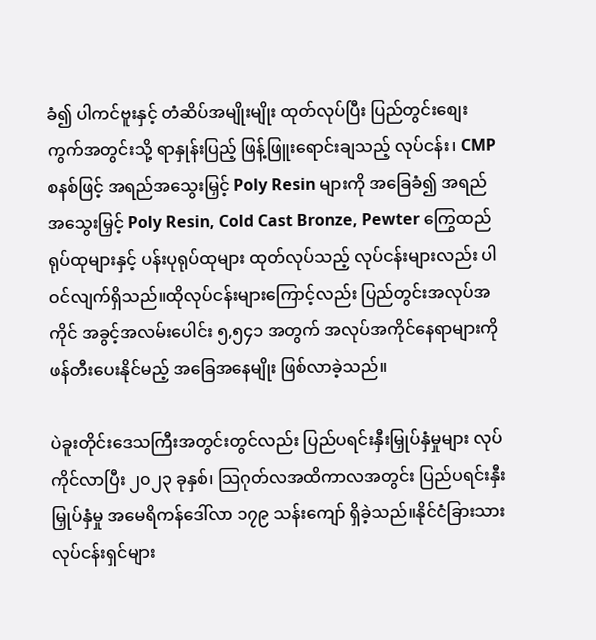ခံ၍ ပါကင်ဗူးနှင့် တံဆိပ်အမျိုးမျိုး ထုတ်လုပ်ပြီး ပြည်တွင်းစျေးကွက်အတွင်းသို့ ရာနှုန်းပြည့် ဖြန့်ဖြူးရောင်းချသည့် လုပ်ငန်း၊ CMP စနစ်ဖြင့် အရည်အသွေးမြှင့် Poly Resin များကို အခြေခံ၍ အရည်အသွေးမြှင့် Poly Resin, Cold Cast Bronze, Pewter ကြွေထည်ရုပ်ထုများနှင့် ပန်းပုရုပ်ထုများ ထုတ်လုပ်သည့် လုပ်ငန်းများလည်း ပါဝင်လျက်ရှိသည်။ထိုလုပ်ငန်းများကြောင့်လည်း ပြည်တွင်းအလုပ်အကိုင် အခွင့်အလမ်းပေါင်း ၅,၅၄၁ အတွက် အလုပ်အကိုင်နေရာများကို ဖန်တီးပေးနိုင်မည့် အခြေအနေမျိုး ဖြစ်လာခဲ့သည်။

ပဲခူးတိုင်းဒေသကြီးအတွင်းတွင်လည်း ပြည်ပရင်းနှီးမြှုပ်နှံမှုများ လုပ်ကိုင်လာပြီး ၂၀၂၃ ခုနှစ်၊ သြဂုတ်လအထိကာလအတွင်း ပြည်ပရင်းနှီးမြှုပ်နှံမှု အမေရိကန်ဒေါ်လာ ၁၇၉ သန်းကျော် ရှိခဲ့သည်။နိုင်ငံခြားသားလုပ်ငန်းရှင်များ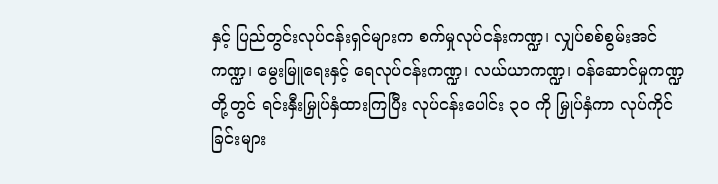နှင့် ပြည်တွင်းလုပ်ငန်းရှင်များက စက်မှုလုပ်ငန်းကဏ္ဍ၊ လျှပ်စစ်စွမ်းအင်ကဏ္ဍ၊ မွေးမြူရေးနှင့် ရေလုပ်ငန်းကဏ္ဍ၊ လယ်ယာကဏ္ဍ၊ ဝန်ဆောင်မှုကဏ္ဍတို့တွင် ရင်းနှီးမြှုပ်နှံထားကြပြီး လုပ်ငန်းပေါင်း ၃၀ ကို မြှုပ်နှံကာ လုပ်ကိုင်ခြင်းများ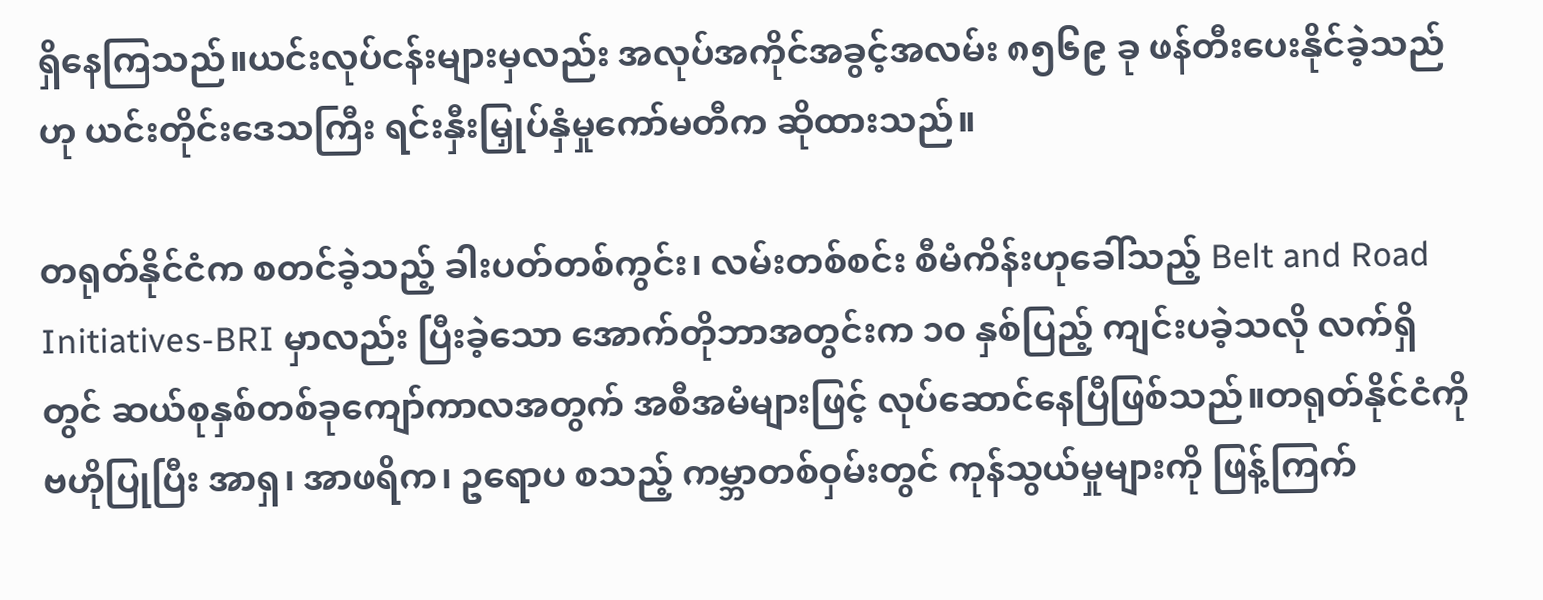ရှိနေကြသည်။ယင်းလုပ်ငန်းများမှလည်း အလုပ်အကိုင်အခွင့်အလမ်း ၈၅၆၉ ခု ဖန်တီးပေးနိုင်ခဲ့သည်ဟု ယင်းတိုင်းဒေသကြီး ရင်းနှီးမြှုပ်နှံမှုကော်မတီက ဆိုထားသည်။

တရုတ်နိုင်ငံက စတင်ခဲ့သည့် ခါးပတ်တစ်ကွင်း၊ လမ်းတစ်စင်း စီမံကိန်းဟုခေါ်သည့် Belt and Road Initiatives-BRI မှာလည်း ပြီးခဲ့သော အောက်တိုဘာအတွင်းက ၁၀ နှစ်ပြည့် ကျင်းပခဲ့သလို လက်ရှိတွင် ဆယ်စုနှစ်တစ်ခုကျော်ကာလအတွက် အစီအမံများဖြင့် လုပ်ဆောင်နေပြီဖြစ်သည်။တရုတ်နိုင်ငံကို ဗဟိုပြုပြီး အာရှ၊ အာဖရိက၊ ဥရောပ စသည့် ကမ္ဘာတစ်ဝှမ်းတွင် ကုန်သွယ်မှုများကို ဖြန့်ကြက်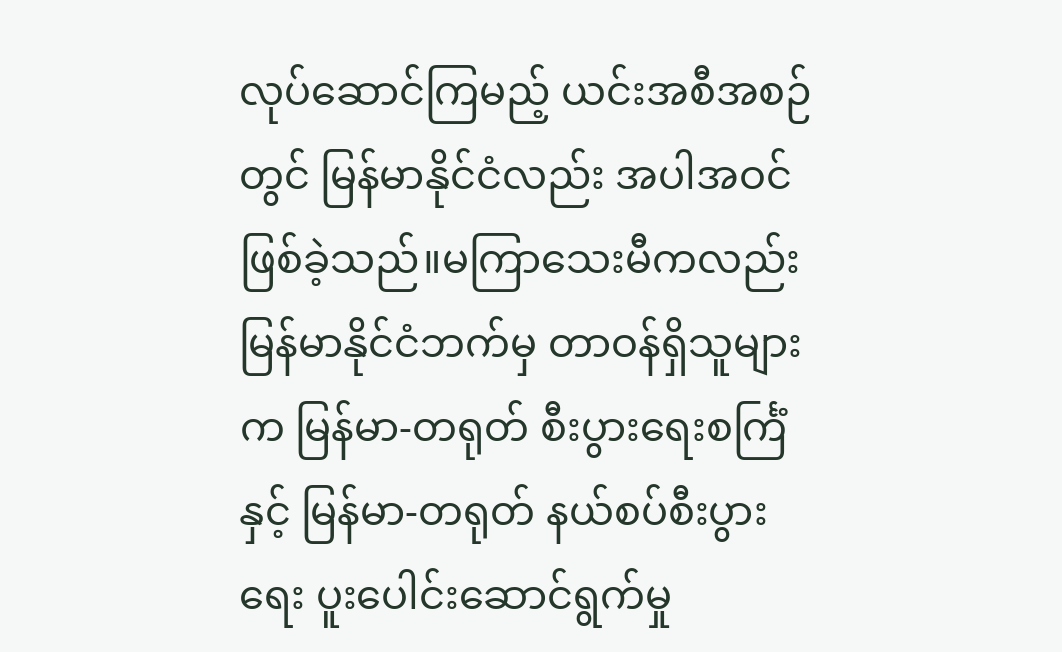လုပ်ဆောင်ကြမည့် ယင်းအစီအစဉ်တွင် မြန်မာနိုင်ငံလည်း အပါအဝင်ဖြစ်ခဲ့သည်။မကြာသေးမီကလည်း မြန်မာနိုင်ငံဘက်မှ တာဝန်ရှိသူများက မြန်မာ-တရုတ် စီးပွားရေးစင်္ကြံနှင့် မြန်မာ-တရုတ် နယ်စပ်စီးပွားရေး ပူးပေါင်းဆောင်ရွက်မှု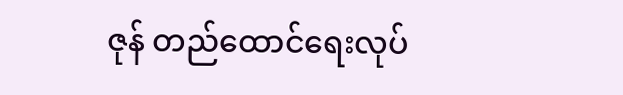ဇုန် တည်ထောင်ရေးလုပ်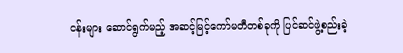ငန်းများ ဆောင်ရွက်မည့် အဆင့်မြင့်ကော်မတီတစ်ခုကို ပြင်ဆင်ဖွဲ့စည်းခဲ့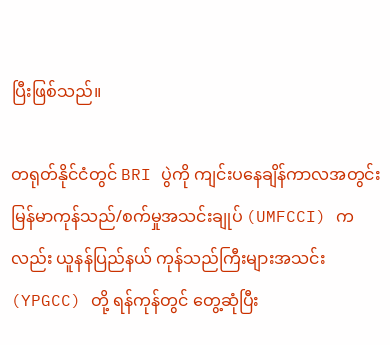ပြီးဖြစ်သည်။

တရုတ်နိုင်ငံတွင် BRI ပွဲကို ကျင်းပနေချိန်ကာလအတွင်း မြန်မာကုန်သည်/စက်မှုအသင်းချုပ် (UMFCCI) ကလည်း ယူနန်ပြည်နယ် ကုန်သည်ကြီးများအသင်း (YPGCC) တို့ ရန်ကုန်တွင် တွေ့ဆုံပြီး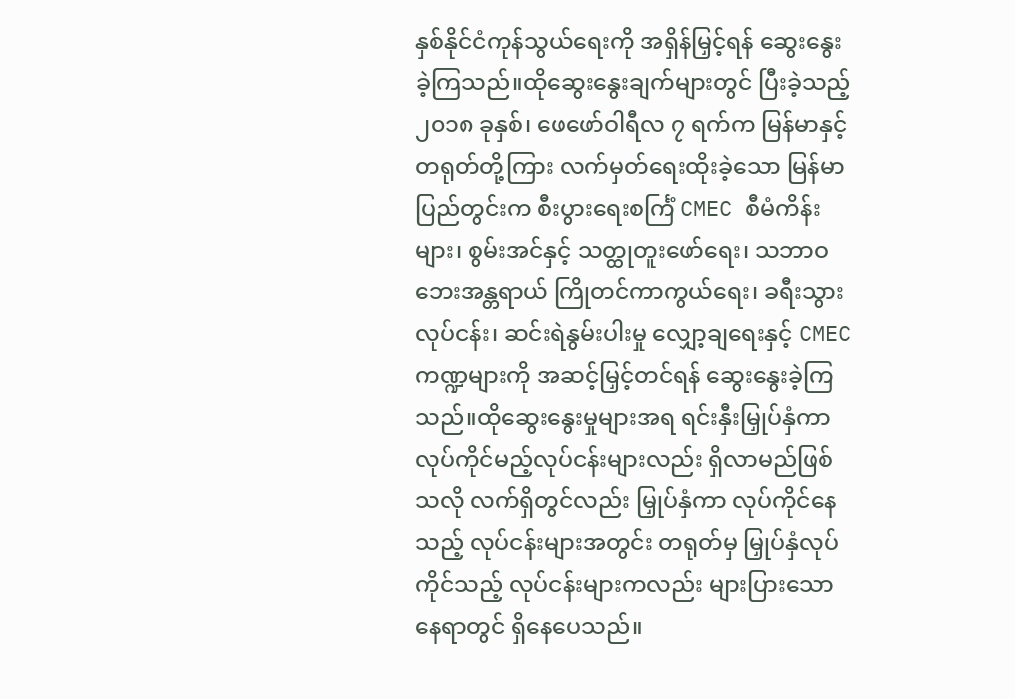နှစ်နိုင်ငံကုန်သွယ်ရေးကို အရှိန်မြှင့်ရန် ဆွေးနွေးခဲ့ကြသည်။ထိုဆွေးနွေးချက်များတွင် ပြီးခဲ့သည့် ၂၀၁၈ ခုနှစ်၊ ဖေဖော်ဝါရီလ ၇ ရက်က မြန်မာနှင့် တရုတ်တို့ကြား လက်မှတ်ရေးထိုးခဲ့သော မြန်မာပြည်တွင်းက စီးပွားရေးစင်္ကြံ CMEC စီမံကိန်းများ၊ စွမ်းအင်နှင့် သတ္ထုတူးဖော်ရေး၊ သဘာဝဘေးအန္တရာယ် ကြိုတင်ကာကွယ်ရေး၊ ခရီးသွားလုပ်ငန်း၊ ဆင်းရဲနွမ်းပါးမှု လျှော့ချရေးနှင့် CMEC ကဏ္ဍများကို အဆင့်မြှင့်တင်ရန် ဆွေးနွေးခဲ့ကြသည်။ထိုဆွေးနွေးမှုများအရ ရင်းနှီးမြှုပ်နှံကာ လုပ်ကိုင်မည့်လုပ်ငန်းများလည်း ရှိလာမည်ဖြစ်သလို လက်ရှိတွင်လည်း မြှုပ်နှံကာ လုပ်ကိုင်နေသည့် လုပ်ငန်းများအတွင်း တရုတ်မှ မြှုပ်နှံလုပ်ကိုင်သည့် လုပ်ငန်းများကလည်း များပြားသောနေရာတွင် ရှိနေပေသည်။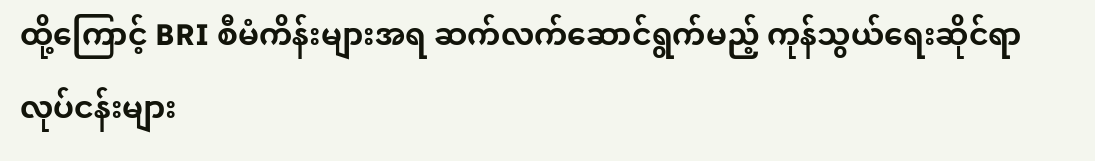ထို့ကြောင့် BRI စီမံကိန်းများအရ ဆက်လက်ဆောင်ရွက်မည့် ကုန်သွယ်ရေးဆိုင်ရာ လုပ်ငန်းများ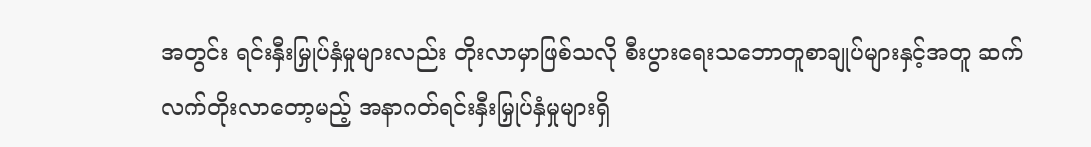အတွင်း ရင်းနှီးမြှုပ်နှံမှုများလည်း တိုးလာမှာဖြစ်သလို စီးပွားရေးသဘောတူစာချုပ်များနှင့်အတူ ဆက်လက်တိုးလာတော့မည့် အနာဂတ်ရင်းနှီးမြှုပ်နှံမှုများရှိ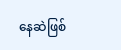နေဆဲဖြစ်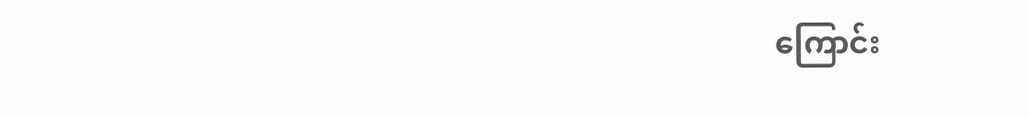ကြောင်း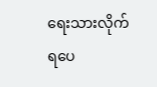ရေးသားလိုက်ရပေ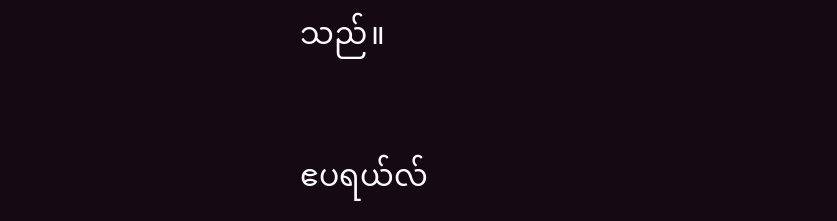သည်။

ဧပရယ်လ်